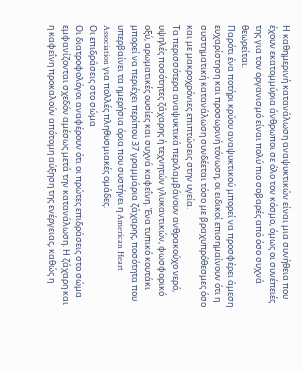Η καθημερινή κατανάλωση αναψυκτικών είναι μια συνήθεια που έχουν εκατομμύρια άνθρωποι σε όλο τον κόσμο, όμως οι συνέπειές της για τον οργανισμό είναι πολύ πιο σοβαρές από όσο συχνά θεωρείται.
Παρότι ένα ποτήρι κρύου αναψυκτικού μπορεί να προσφέρει άμεση ευχαρίστηση και προσωρινή τόνωση, οι ειδικοί επισημαίνουν ότι η συστηματική κατανάλωση συνδέεται τόσο με βραχυπρόθεσμες όσο και με μακροχρόνιες επιπτώσεις στην υγεία.
Τα περισσότερα αναψυκτικά περιλαμβάνουν ανθρακούχο νερό, υψηλές ποσότητες ζάχαρης ή τεχνητών γλυκαντικών, φωσφορικό οξύ, αρωματικές ουσίες και συχνά καφεΐνη. Ένα τυπικό κουτάκι μπορεί να περιέχει περίπου 37 γραμμάρια ζάχαρης, ποσότητα που υπερβαίνει τα ημερήσια όρια που συστήνει η American Heart Association για πολλές πληθυσμιακές ομάδες.
Οι επιδράσεις στο σώμα
Οι διατροφολόγοι αναφέρουν ότι οι πρώτες επιδράσεις στο σώμα εμφανίζονται σχεδόν αμέσως μετά την κατανάλωση. Η ζάχαρη και η καφεΐνη προκαλούν απότομη αύξηση της ενέργειας, καθώς η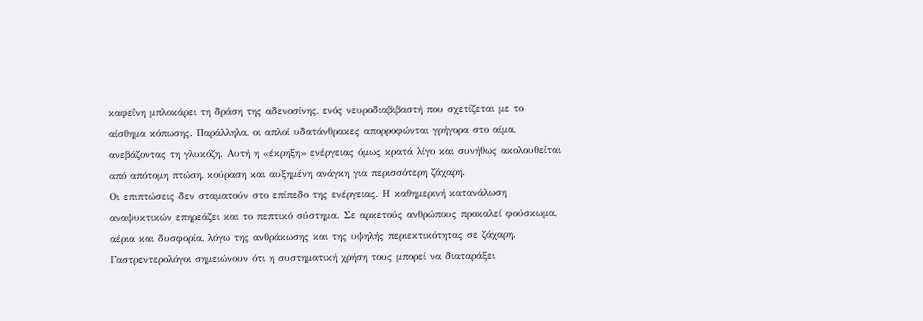καφεΐνη μπλοκάρει τη δράση της αδενοσίνης, ενός νευροδιαβιβαστή που σχετίζεται με το αίσθημα κόπωσης. Παράλληλα, οι απλοί υδατάνθρακες απορροφώνται γρήγορα στο αίμα, ανεβάζοντας τη γλυκόζη. Αυτή η «έκρηξη» ενέργειας όμως κρατά λίγο και συνήθως ακολουθείται από απότομη πτώση, κούραση και αυξημένη ανάγκη για περισσότερη ζάχαρη.
Οι επιπτώσεις δεν σταματούν στο επίπεδο της ενέργειας. Η καθημερινή κατανάλωση αναψυκτικών επηρεάζει και το πεπτικό σύστημα. Σε αρκετούς ανθρώπους προκαλεί φούσκωμα, αέρια και δυσφορία, λόγω της ανθράκωσης και της υψηλής περιεκτικότητας σε ζάχαρη. Γαστρεντερολόγοι σημειώνουν ότι η συστηματική χρήση τους μπορεί να διαταράξει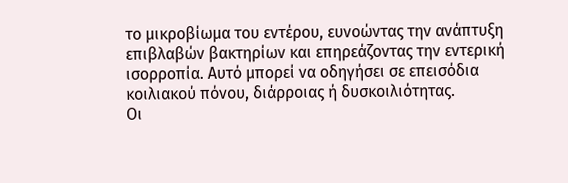το μικροβίωμα του εντέρου, ευνοώντας την ανάπτυξη επιβλαβών βακτηρίων και επηρεάζοντας την εντερική ισορροπία. Αυτό μπορεί να οδηγήσει σε επεισόδια κοιλιακού πόνου, διάρροιας ή δυσκοιλιότητας.
Οι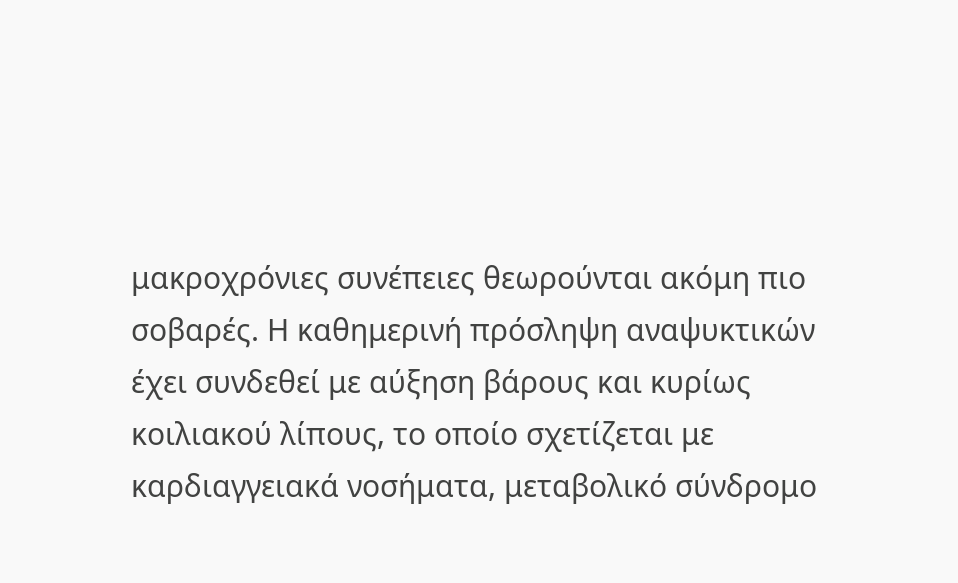μακροχρόνιες συνέπειες θεωρούνται ακόμη πιο σοβαρές. Η καθημερινή πρόσληψη αναψυκτικών έχει συνδεθεί με αύξηση βάρους και κυρίως κοιλιακού λίπους, το οποίο σχετίζεται με καρδιαγγειακά νοσήματα, μεταβολικό σύνδρομο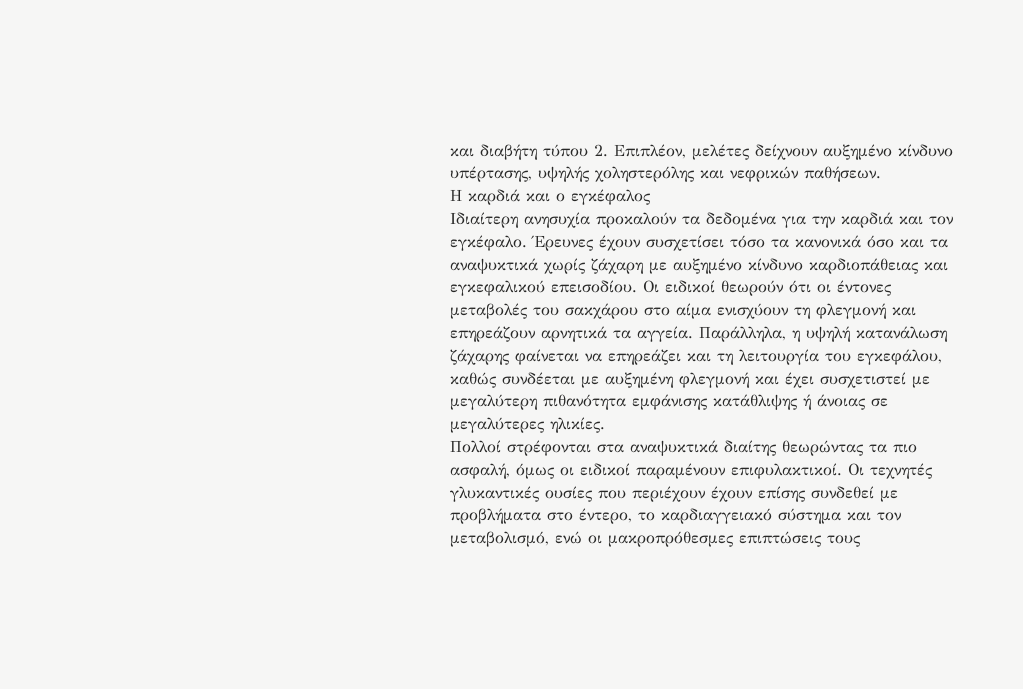και διαβήτη τύπου 2. Επιπλέον, μελέτες δείχνουν αυξημένο κίνδυνο υπέρτασης, υψηλής χοληστερόλης και νεφρικών παθήσεων.
Η καρδιά και ο εγκέφαλος
Ιδιαίτερη ανησυχία προκαλούν τα δεδομένα για την καρδιά και τον εγκέφαλο. Έρευνες έχουν συσχετίσει τόσο τα κανονικά όσο και τα αναψυκτικά χωρίς ζάχαρη με αυξημένο κίνδυνο καρδιοπάθειας και εγκεφαλικού επεισοδίου. Οι ειδικοί θεωρούν ότι οι έντονες μεταβολές του σακχάρου στο αίμα ενισχύουν τη φλεγμονή και επηρεάζουν αρνητικά τα αγγεία. Παράλληλα, η υψηλή κατανάλωση ζάχαρης φαίνεται να επηρεάζει και τη λειτουργία του εγκεφάλου, καθώς συνδέεται με αυξημένη φλεγμονή και έχει συσχετιστεί με μεγαλύτερη πιθανότητα εμφάνισης κατάθλιψης ή άνοιας σε μεγαλύτερες ηλικίες.
Πολλοί στρέφονται στα αναψυκτικά διαίτης θεωρώντας τα πιο ασφαλή, όμως οι ειδικοί παραμένουν επιφυλακτικοί. Οι τεχνητές γλυκαντικές ουσίες που περιέχουν έχουν επίσης συνδεθεί με προβλήματα στο έντερο, το καρδιαγγειακό σύστημα και τον μεταβολισμό, ενώ οι μακροπρόθεσμες επιπτώσεις τους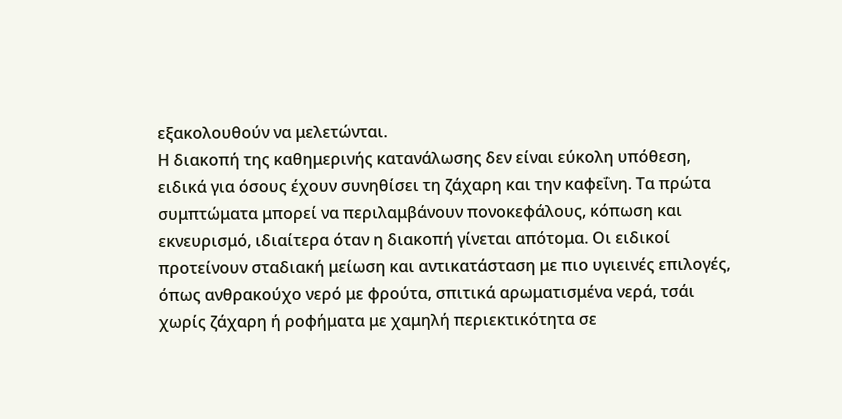εξακολουθούν να μελετώνται.
Η διακοπή της καθημερινής κατανάλωσης δεν είναι εύκολη υπόθεση, ειδικά για όσους έχουν συνηθίσει τη ζάχαρη και την καφεΐνη. Τα πρώτα συμπτώματα μπορεί να περιλαμβάνουν πονοκεφάλους, κόπωση και εκνευρισμό, ιδιαίτερα όταν η διακοπή γίνεται απότομα. Οι ειδικοί προτείνουν σταδιακή μείωση και αντικατάσταση με πιο υγιεινές επιλογές, όπως ανθρακούχο νερό με φρούτα, σπιτικά αρωματισμένα νερά, τσάι χωρίς ζάχαρη ή ροφήματα με χαμηλή περιεκτικότητα σε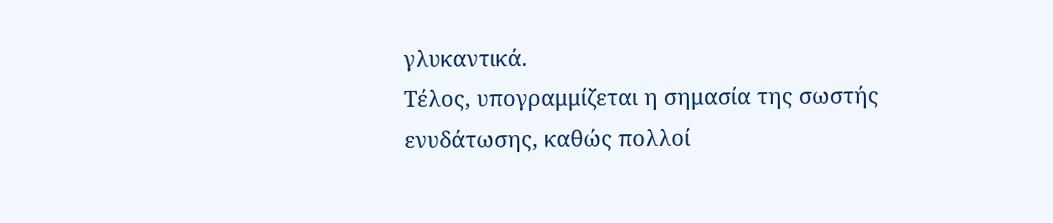γλυκαντικά.
Τέλος, υπογραμμίζεται η σημασία της σωστής ενυδάτωσης, καθώς πολλοί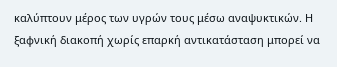καλύπτουν μέρος των υγρών τους μέσω αναψυκτικών. Η ξαφνική διακοπή χωρίς επαρκή αντικατάσταση μπορεί να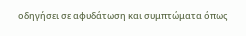οδηγήσει σε αφυδάτωση και συμπτώματα όπως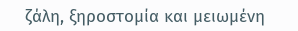ζάλη, ξηροστομία και μειωμένη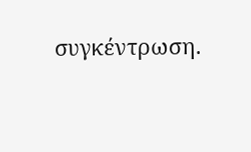συγκέντρωση.